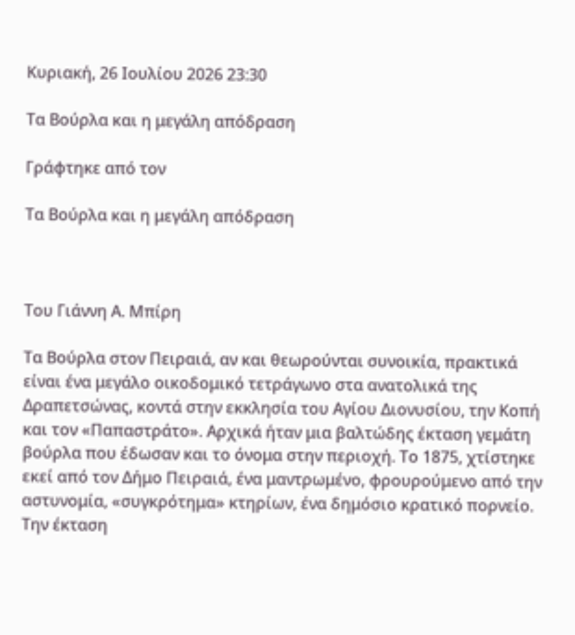Κυριακή, 26 Ιουλίου 2026 23:30

Τα Βούρλα και η μεγάλη απόδραση

Γράφτηκε από τον

Τα Βούρλα και η μεγάλη απόδραση



Του Γιάννη Α. Μπίρη

Τα Βούρλα στον Πειραιά, αν και θεωρούνται συνοικία, πρακτικά είναι ένα μεγάλο οικοδομικό τετράγωνο στα ανατολικά της Δραπετσώνας, κοντά στην εκκλησία του Αγίου Διονυσίου, την Κοπή και τον «Παπαστράτο». Αρχικά ήταν μια βαλτώδης έκταση γεμάτη βούρλα που έδωσαν και το όνομα στην περιοχή. Το 1875, χτίστηκε εκεί από τον Δήμο Πειραιά, ένα μαντρωμένο, φρουρούμενο από την αστυνομία, «συγκρότημα» κτηρίων, ένα δημόσιο κρατικό πορνείο. Την έκταση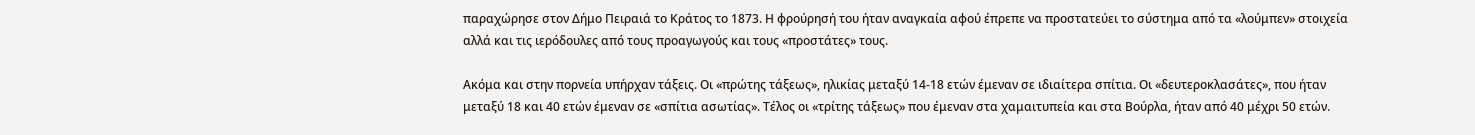παραχώρησε στον Δήμο Πειραιά το Κράτος το 1873. Η φρούρησή του ήταν αναγκαία αφού έπρεπε να προστατεύει το σύστημα από τα «λούμπεν» στοιχεία αλλά και τις ιερόδουλες από τους προαγωγούς και τους «προστάτες» τους.

Ακόμα και στην πορνεία υπήρχαν τάξεις. Οι «πρώτης τάξεως», ηλικίας μεταξύ 14-18 ετών έμεναν σε ιδιαίτερα σπίτια. Οι «δευτεροκλασάτες», που ήταν μεταξύ 18 και 40 ετών έμεναν σε «σπίτια ασωτίας». Τέλος οι «τρίτης τάξεως» που έμεναν στα χαμαιτυπεία και στα Βούρλα, ήταν από 40 μέχρι 50 ετών.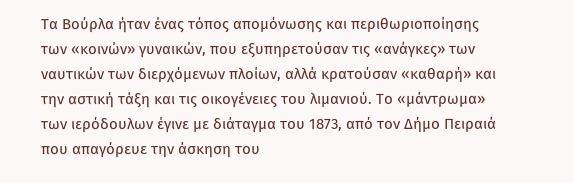Τα Βούρλα ήταν ένας τόπος απομόνωσης και περιθωριοποίησης των «κοινών» γυναικών, που εξυπηρετούσαν τις «ανάγκες» των ναυτικών των διερχόμενων πλοίων, αλλά κρατούσαν «καθαρή» και την αστική τάξη και τις οικογένειες του λιμανιού. Το «μάντρωμα» των ιερόδουλων έγινε με διάταγμα του 1873, από τον Δήμο Πειραιά που απαγόρευε την άσκηση του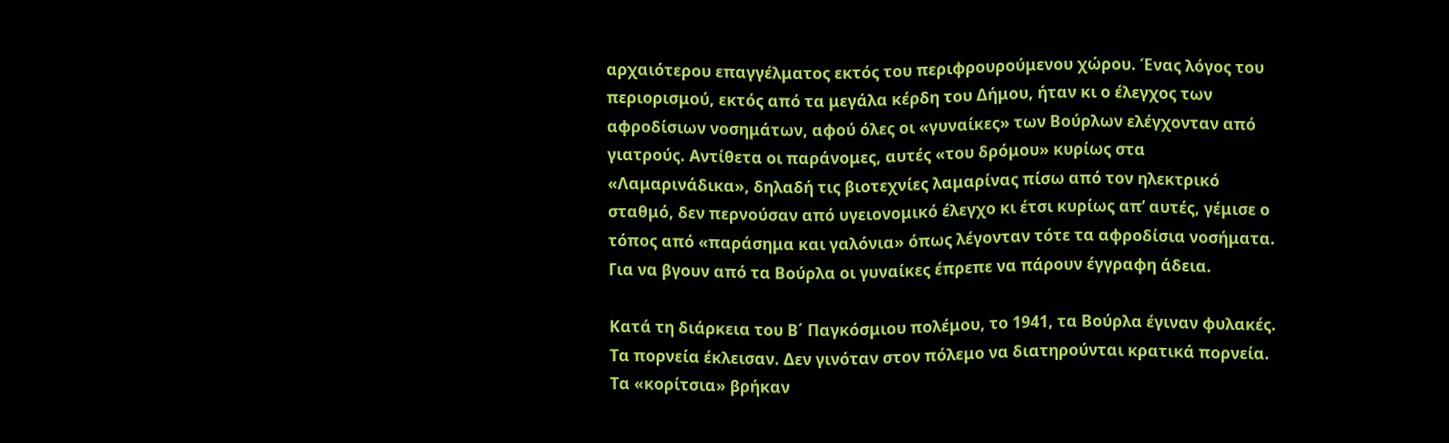αρχαιότερου επαγγέλματος εκτός του περιφρουρούμενου χώρου. Ένας λόγος του περιορισμού, εκτός από τα μεγάλα κέρδη του Δήμου, ήταν κι ο έλεγχος των αφροδίσιων νοσημάτων, αφού όλες οι «γυναίκες» των Βούρλων ελέγχονταν από γιατρούς. Αντίθετα οι παράνομες, αυτές «του δρόμου» κυρίως στα «Λαμαρινάδικα», δηλαδή τις βιοτεχνίες λαμαρίνας πίσω από τον ηλεκτρικό σταθμό, δεν περνούσαν από υγειονομικό έλεγχο κι έτσι κυρίως απ’ αυτές, γέμισε ο τόπος από «παράσημα και γαλόνια» όπως λέγονταν τότε τα αφροδίσια νοσήματα. Για να βγουν από τα Βούρλα οι γυναίκες έπρεπε να πάρουν έγγραφη άδεια.

Κατά τη διάρκεια του Β΄ Παγκόσμιου πολέμου, το 1941, τα Βούρλα έγιναν φυλακές. Τα πορνεία έκλεισαν. Δεν γινόταν στον πόλεμο να διατηρούνται κρατικά πορνεία. Τα «κορίτσια» βρήκαν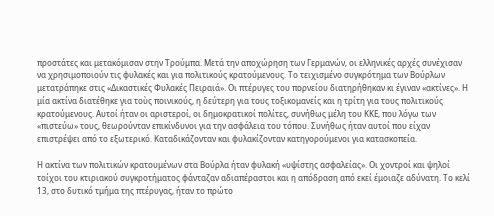προστάτες και μετακόμισαν στην Τρούμπα. Μετά την αποχώρηση των Γερμανών, οι ελληνικές αρχές συνέχισαν να χρησιμοποιούν τις φυλακές και για πολιτικούς κρατούμενους. Το τειχισμένο συγκρότημα των Βούρλων μετατράπηκε στις «Δικαστικές Φυλακές Πειραιά». Οι πτέρυγες του πορνείου διατηρήθηκαν κι έγιναν «ακτίνες». Η μία ακτίνα διατέθηκε για τοὺς ποινικούς, η δεύτερη για τους τοξικομανείς και η τρίτη για τους πολιτικούς κρατούμενους. Αυτοί ήταν οι αριστεροί, οι δημοκρατικοί πολίτες, συνήθως μέλη του ΚΚΕ, που λόγω των «πιστεύω» τους, θεωρούνταν επικίνδυνοι για την ασφάλεια του τόπου. Συνήθως ήταν αυτοί που είχαν επιστρέψει από το εξωτερικό. Καταδικάζονταν και φυλακίζονταν κατηγορούμενοι για κατασκοπεία.

Η ακτίνα των πολιτικών κρατουμένων στα Βούρλα ήταν φυλακή «υψίστης ασφαλείας». Οι χοντροί και ψηλοί τοίχοι του κτιριακού συγκροτήματος φάνταζαν αδιαπέραστοι και η απόδραση από εκεί έμοιαζε αδύνατη. Το κελί 13, στο δυτικό τμήμα της πτέρυγας, ήταν το πρώτο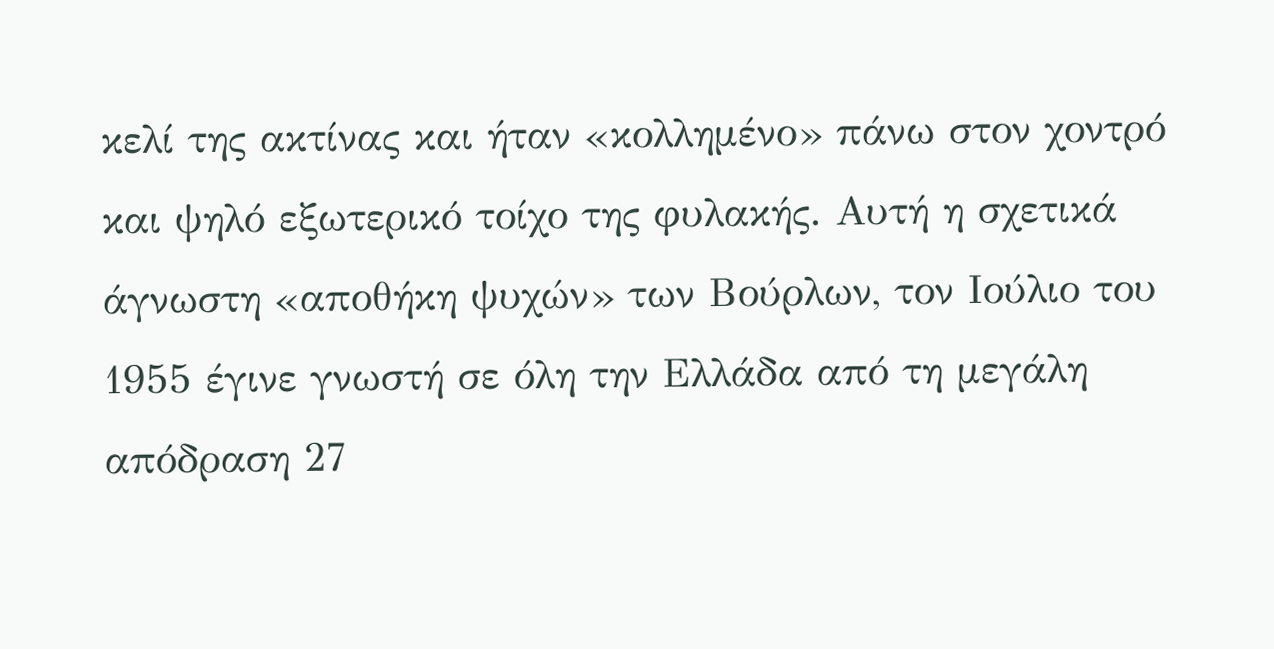κελί της ακτίνας και ήταν «κολλημένο» πάνω στον χοντρό και ψηλό εξωτερικό τοίχο της φυλακής. Αυτή η σχετικά άγνωστη «αποθήκη ψυχών» των Βούρλων, τον Ιούλιο του 1955 έγινε γνωστή σε όλη την Ελλάδα από τη μεγάλη απόδραση 27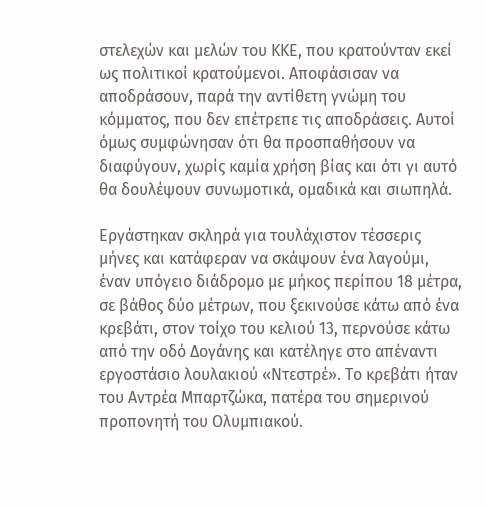στελεχών και μελών του ΚΚΕ, που κρατούνταν εκεί ως πολιτικοί κρατούμενοι. Αποφάσισαν να αποδράσουν, παρά την αντίθετη γνώμη του κόμματος, που δεν επέτρεπε τις αποδράσεις. Αυτοί όμως συμφώνησαν ότι θα προσπαθήσουν να διαφύγουν, χωρίς καμία χρήση βίας και ότι γι αυτό θα δουλέψουν συνωμοτικά, ομαδικά και σιωπηλά.

Εργάστηκαν σκληρά για τουλάχιστον τέσσερις μήνες και κατάφεραν να σκάψουν ένα λαγούμι, έναν υπόγειο διάδρομο με μήκος περίπου 18 μέτρα, σε βάθος δύο μέτρων, που ξεκινούσε κάτω από ένα κρεβάτι, στον τοίχο του κελιού 13, περνούσε κάτω από την οδό Δογάνης και κατέληγε στο απέναντι εργοστάσιο λουλακιού «Ντεστρέ». Το κρεβάτι ήταν του Αντρέα Μπαρτζώκα, πατέρα του σημερινού προπονητή του Ολυμπιακού.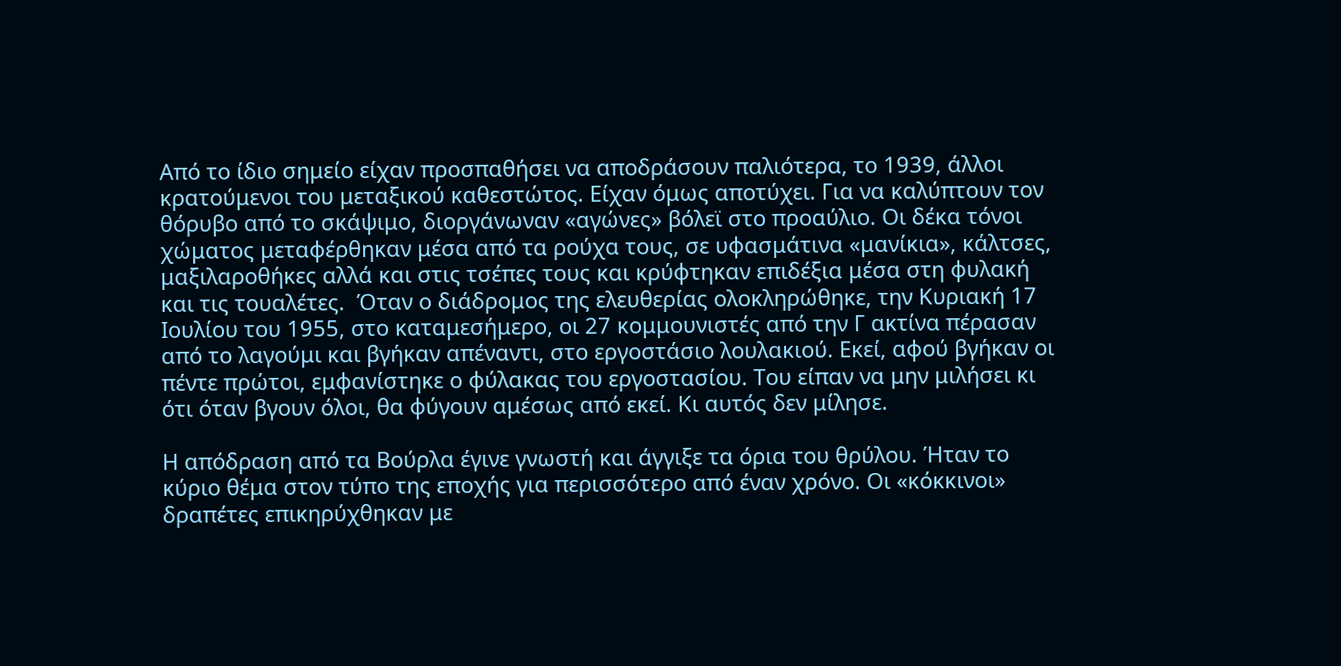Από το ίδιο σημείο είχαν προσπαθήσει να αποδράσουν παλιότερα, το 1939, άλλοι κρατούμενοι του μεταξικού καθεστώτος. Είχαν όμως αποτύχει. Για να καλύπτουν τον θόρυβο από το σκάψιμο, διοργάνωναν «αγώνες» βόλεϊ στο προαύλιο. Οι δέκα τόνοι χώματος μεταφέρθηκαν μέσα από τα ρούχα τους, σε υφασμάτινα «μανίκια», κάλτσες, μαξιλαροθήκες αλλά και στις τσέπες τους και κρύφτηκαν επιδέξια μέσα στη φυλακή και τις τουαλέτες.  Όταν ο διάδρομος της ελευθερίας ολοκληρώθηκε, την Κυριακή 17 Ιουλίου του 1955, στο καταμεσήμερο, οι 27 κομμουνιστές από την Γ ακτίνα πέρασαν από το λαγούμι και βγήκαν απέναντι, στο εργοστάσιο λουλακιού. Εκεί, αφού βγήκαν οι πέντε πρώτοι, εμφανίστηκε ο φύλακας του εργοστασίου. Του είπαν να μην μιλήσει κι ότι όταν βγουν όλοι, θα φύγουν αμέσως από εκεί. Κι αυτός δεν μίλησε.

Η απόδραση από τα Βούρλα έγινε γνωστή και άγγιξε τα όρια του θρύλου. Ήταν το κύριο θέμα στον τύπο της εποχής για περισσότερο από έναν χρόνο. Οι «κόκκινοι» δραπέτες επικηρύχθηκαν με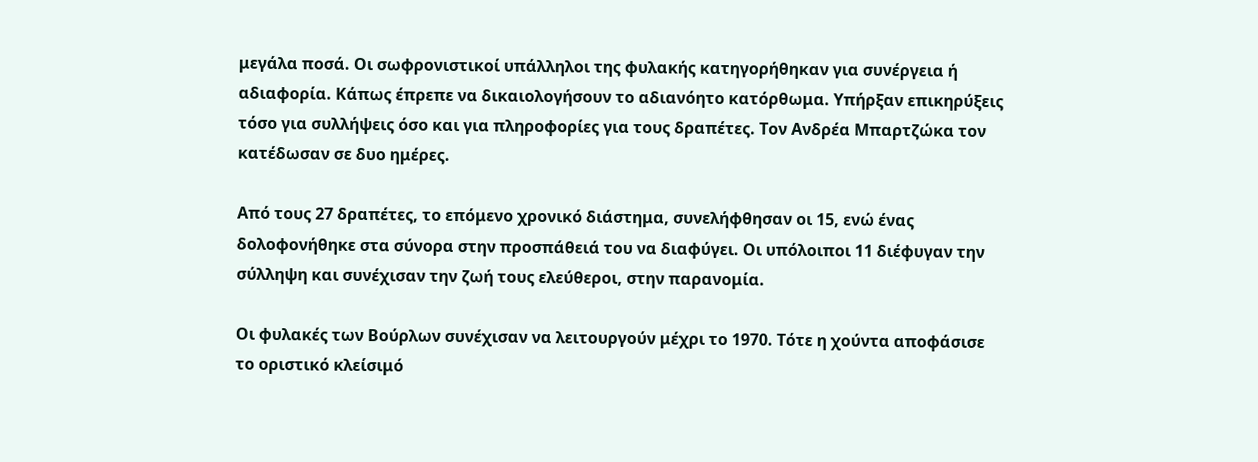μεγάλα ποσά. Οι σωφρονιστικοί υπάλληλοι της φυλακής κατηγορήθηκαν για συνέργεια ή αδιαφορία. Κάπως έπρεπε να δικαιολογήσουν το αδιανόητο κατόρθωμα. Υπήρξαν επικηρύξεις τόσο για συλλήψεις όσο και για πληροφορίες για τους δραπέτες. Τον Ανδρέα Μπαρτζώκα τον κατέδωσαν σε δυο ημέρες.

Από τους 27 δραπέτες, το επόμενο χρονικό διάστημα, συνελήφθησαν οι 15, ενώ ένας δολοφονήθηκε στα σύνορα στην προσπάθειά του να διαφύγει. Οι υπόλοιποι 11 διέφυγαν την σύλληψη και συνέχισαν την ζωή τους ελεύθεροι, στην παρανομία.

Οι φυλακές των Βούρλων συνέχισαν να λειτουργούν μέχρι το 1970. Τότε η χούντα αποφάσισε το οριστικό κλείσιμό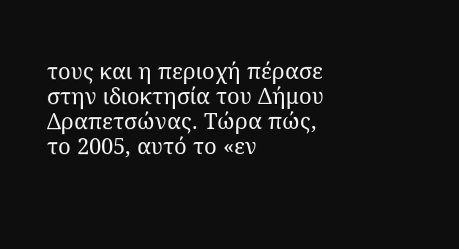τους και η περιοχή πέρασε στην ιδιοκτησία του Δήμου Δραπετσώνας. Τώρα πώς, το 2005, αυτό το «εν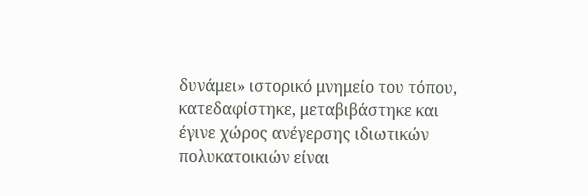δυνάμει» ιστορικό μνημείο του τόπου, κατεδαφίστηκε, μεταβιβάστηκε και έγινε χώρος ανέγερσης ιδιωτικών πολυκατοικιών είναι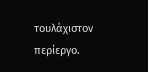τουλάχιστον περίεργο.